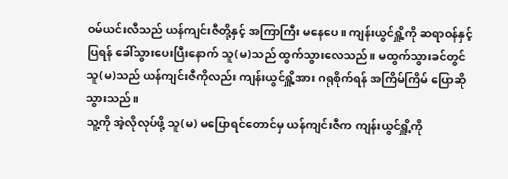ဝမ်ယင်းလီသည် ယန်ကျင်းဇီတို့နှင့် အကြာကြီး မနေပေ။ ကျန်းယွင်ရှိူ့ကို ဆရာဝန်နှင့် ပြရန် ခေါ်သွားပေးပြီးနောက် သူ(မ)သည် ထွက်သွားလေသည်။ မထွက်သွားခင်တွင် သူ(မ)သည် ယန်ကျင်းဇီကိုလည်း ကျန်းယွင်ရှိူ့အား ဂရုစိုက်ရန် အကြိမ်ကြိမ် ပြောဆိုသွားသည်။
သူ့ကို အဲ့လိုလုပ်ဖို့ သူ(မ) မပြောရင်တောင်မှ ယန်ကျင်းဇီက ကျန်းယွင်ရှိူ့ကို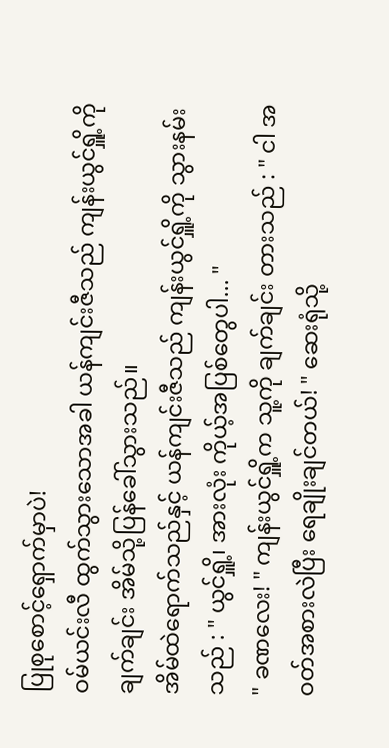ပြုစုစောင့်ရှောက်မှာပဲ!
ဝမ်ယင်းလီ ထွက်သွားသောအခါ ယန်ကျင်းဇီသည် ကျန်းယွင်ရှိူ့ကို ချက်ချင်း အိမ်သို့ပြန်ခေါ်သွားသည်။
အိမ်ထဲရောက်သည်နှင့် ယန်ကျင်းဇီသည် ကျန်းယွင်ရှိူ့ကို သွားနမ်းသည် : " ယွင်ရှိူ့၊ အားလုံး ကိုယ့်အပြစ်တွေပါ... "
" ခဏလေး! " ကျန်းယွင်ရှိူ့က သူ့ကို ချက်ချင်း တားသည် : " ငါ အဝတ်အစားလဲပြီး ရေချိုးချင်တယ်! " ဆေးရုံသို့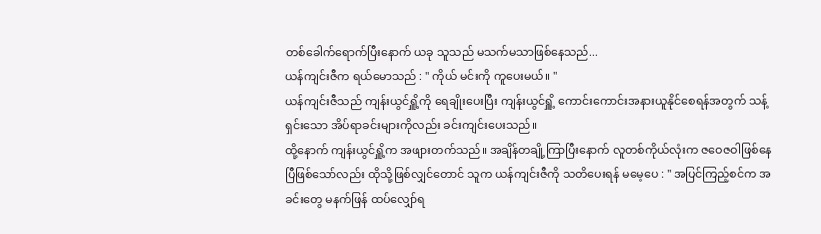တစ်ခေါက်ရောက်ပြီးနောက် ယခု သူသည် မသက်မသာဖြစ်နေသည်...
ယန်ကျင်းဇီက ရယ်မောသည် : " ကိုယ် မင်းကို ကူပေးမယ်။ "
ယန်ကျင်းဇီသည် ကျန်းယွင်ရှိူ့ကို ရေချိုးပေးပြီး ကျန်းယွင်ရှိူ့ ကောင်းကောင်းအနားယူနိုင်စေရန်အတွက် သန့်ရှင်းသော အိပ်ရာခင်းများကိုလည်း ခင်းကျင်းပေးသည်။
ထို့နောက် ကျန်းယွင်ရှိူ့က အဖျားတက်သည်။ အချိန်တချို့ကြာပြီးနောက် လူတစ်ကိုယ်လုံးက ဇဝေဇဝါဖြစ်နေပြီဖြစ်သော်လည်း ထိုသို့ဖြစ်လျှင်တောင် သူက ယန်ကျင်းဇီကို သတိပေးရန် မမေ့ပေ : " အပြင်ကြည့်စင်က အခင်းတွေ မနက်ဖြန် ထပ်လျှော်ရ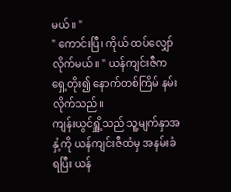မယ်။ "
" ကောင်းပြီ၊ ကိုယ် ထပ်လျှော်လိုက်မယ်။ " ယန်ကျင်းဇီက ရှေ့တိုး၍ နောက်တစ်ကြိမ် နမ်းလိုက်သည်။
ကျန်းယွင်ရှိူ့သည် သူ့မျက်နှာအနှံ့ကို ယန်ကျင်းဇီထံမှ အနမ်းခံရပြီး ယန်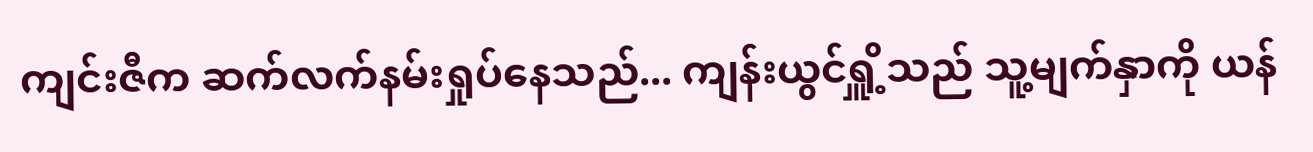ကျင်းဇီက ဆက်လက်နမ်းရှုပ်နေသည်... ကျန်းယွင်ရှိူ့သည် သူ့မျက်နှာကို ယန်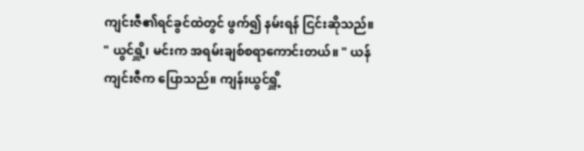ကျင်းဇီ၏ရင်ခွင်ထဲတွင် ဖွက်၍ နမ်းရန် ငြင်းဆိုသည်။
" ယွင်ရှိူ့၊ မင်းက အရမ်းချစ်စရာကောင်းတယ်။ " ယန်ကျင်းဇီက ပြောသည်။ ကျန်းယွင်ရှိူ့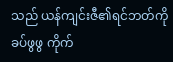သည် ယန်ကျင်းဇီ၏ရင်ဘတ်ကို ခပ်ဖွဖွ ကိုက်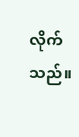လိုက်သည်။